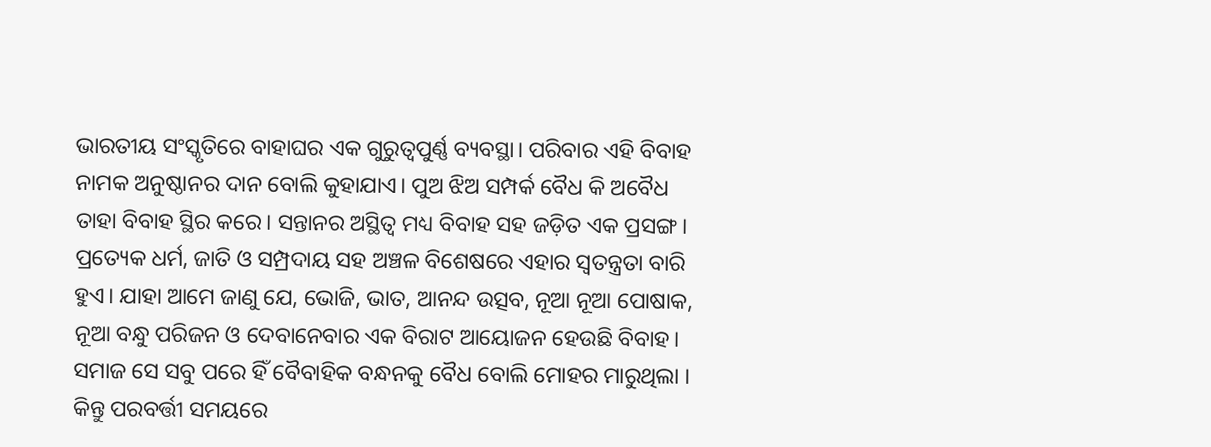ଭାରତୀୟ ସଂସ୍କୃତିରେ ବାହାଘର ଏକ ଗୁରୁତ୍ୱପୁର୍ଣ୍ଣ ବ୍ୟବସ୍ଥା। ପରିବାର ଏହି ବିବାହ ନାମକ ଅନୁଷ୍ଠାନର ଦାନ ବୋଲି କୁହାଯାଏ। ପୁଅ ଝିଅ ସମ୍ପର୍କ ବୈଧ କି ଅବୈଧ ତାହା ବିବାହ ସ୍ଥିର କରେ। ସନ୍ତାନର ଅସ୍ଥିତ୍ୱ ମଧ୍ୟ ବିବାହ ସହ ଜଡ଼ିତ ଏକ ପ୍ରସଙ୍ଗ। ପ୍ରତ୍ୟେକ ଧର୍ମ, ଜାତି ଓ ସମ୍ପ୍ରଦାୟ ସହ ଅଞ୍ଚଳ ବିଶେଷରେ ଏହାର ସ୍ୱତନ୍ତ୍ରତା ବାରି ହୁଏ। ଯାହା ଆମେ ଜାଣୁ ଯେ, ଭୋଜି, ଭାତ, ଆନନ୍ଦ ଉତ୍ସବ, ନୂଆ ନୂଆ ପୋଷାକ, ନୂଆ ବନ୍ଧୁ ପରିଜନ ଓ ଦେବାନେବାର ଏକ ବିରାଟ ଆୟୋଜନ ହେଉଛି ବିବାହ। ସମାଜ ସେ ସବୁ ପରେ ହିଁ ବୈବାହିକ ବନ୍ଧନକୁ ବୈଧ ବୋଲି ମୋହର ମାରୁଥିଲା । କିନ୍ତୁ ପରବର୍ତ୍ତୀ ସମୟରେ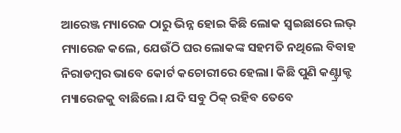ଆରେଞ୍ଜ ମ୍ୟାରେଜ ଠାରୁ ଭିନ୍ନ ହୋଇ କିଛି ଲୋକ ସ୍ୱଇଛାରେ ଲଭ୍ ମ୍ୟାରେଜ କଲେ, ଯେଉଁଠି ଘର ଲୋକଙ୍କ ସହମତି ନଥିଲେ ବିବାହ ନିରାଡମ୍ବର ଭାବେ କୋର୍ଟ କଚୋରୀରେ ହେଲା। କିଛି ପୁଣି କଣ୍ଟ୍ରାକ୍ଟ ମ୍ୟାରେଜକୁ ବାଛିଲେ। ଯଦି ସବୁ ଠିକ୍ ରହିବ ତେବେ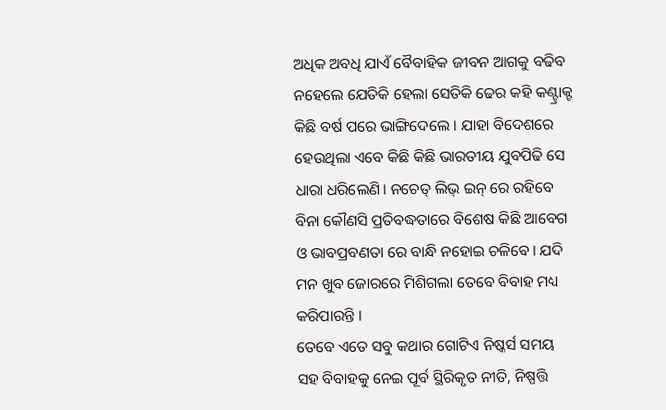ଅଧିକ ଅବଧି ଯାଏଁ ବୈବାହିକ ଜୀବନ ଆଗକୁ ବଢିବ ନହେଲେ ଯେତିକି ହେଲା ସେତିକି ଢେର କହି କଣ୍ଟ୍ରାକ୍ଟ କିଛି ବର୍ଷ ପରେ ଭାଙ୍ଗିଦେଲେ । ଯାହା ବିଦେଶରେ ହେଉଥିଲା ଏବେ କିଛି କିଛି ଭାରତୀୟ ଯୁବପିଢି ସେ ଧାରା ଧରିଲେଣି। ନଚେତ୍ ଲିଭ୍ ଇନ୍ ରେ ରହିବେ ବିନା କୌଣସି ପ୍ରତିବଦ୍ଧତାରେ ବିଶେଷ କିଛି ଆବେଗ ଓ ଭାବପ୍ରବଣତା ରେ ବାନ୍ଧି ନହୋଇ ଚଳିବେ। ଯଦି ମନ ଖୁବ ଜୋରରେ ମିଶିଗଲା ତେବେ ବିବାହ ମଧ୍ୟ କରିପାରନ୍ତି ।
ତେବେ ଏତେ ସବୁ କଥାର ଗୋଟିଏ ନିଷ୍କର୍ସ ସମୟ ସହ ବିବାହକୁ ନେଇ ପୂର୍ବ ସ୍ଥିରିକୃତ ନୀତି, ନିଷ୍ପତ୍ତି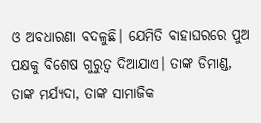ଓ ଅବଧାରଣା ବଦଳୁଛି। ଯେମିତି ବାହାଘରରେ ପୁଅ ପକ୍ଷକୁ ବିଶେଷ ଗୁରୁତ୍ୱ ଦିଆଯାଏ। ତାଙ୍କ ଡିମାଣ୍ଡ, ତାଙ୍କ ମର୍ଯ୍ୟଦା, ତାଙ୍କ ସାମାଜିକ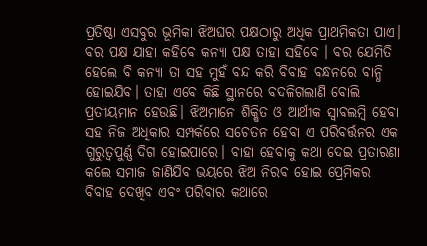ପ୍ରତିଷ୍ଠା ଏସବୁର ଭୂମିକା ଝିଅଘର ପକ୍ଷଠାରୁ ଅଧିକ ପ୍ରାଥମିକତା ପାଏ। ବର ପକ୍ଷ ଯାହା କହିବେ କନ୍ୟା ପକ୍ଷ ତାହା ସହିବେ । ବର ଯେମିତି ହେଲେ ବି କନ୍ୟା ତା ସହ ମୁହଁ ବନ୍ଦ କରି ବିବାହ ବନ୍ଧନରେ ବାନ୍ଧି ହୋଇଯିବ। ତାହା ଏବେ କିଛି ସ୍ଥାନରେ ବଦଳିଗଲାଣି ବୋଲି ପ୍ରତୀୟମାନ ହେଉଛି। ଝିଅମାନେ ଶିକ୍ଷିତ ଓ ଆର୍ଥୀକ ସ୍ୱାବଲମ୍ବି ହେବା ସହ ନିଜ ଅଧିକାର ସମ୍ପର୍କରେ ସଚେତନ ହେବା ଏ ପରିବର୍ତ୍ତନର ଏକ ଗୁରୁତ୍ୱପୁର୍ଣ୍ଣ ଦିଗ ହୋଇପାରେ। ବାହା ହେବାକୁ କଥା ଦେଇ ପ୍ରତାରଣା କଲେ ସମାଜ ଜାଣିଯିବ ଭୟରେ ଝିଅ ନିରବ ହୋଇ ପ୍ରେମିକର ବିବାହ ଦେଖିବ ଏବଂ ପରିବାର କଥାରେ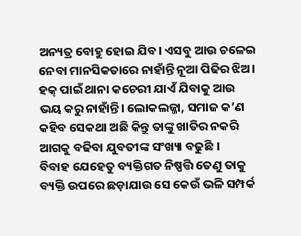ଅନ୍ୟତ୍ର ବୋହୁ ହୋଇ ଯିବ। ଏସବୁ ଆଉ ଚଳେଇ ନେବା ମାନସିକତାରେ ନାହାଁନ୍ତି ନୂଆ ପିଢିର ଝିଅ। ହକ୍ ପାଇଁ ଥାନା କଚେରୀ ଯାଏଁ ଯିବାକୁ ଆଉ ଭୟ କରୁ ନାହାଁନ୍ତି। ଲୋକଲଜ୍ଜା, ସମାଜ କ’ଣ କହିବ ସେକଥା ଅଛି କିନ୍ତୁ ତାଙ୍କୁ ଖାତିର ନକରି ଆଗକୁ ବଢିବା ଯୁବତୀଙ୍କ ସଂଖ୍ୟା ବଢୁଛି ।
ବିବାହ ଯେହେତୁ ବ୍ୟକ୍ତିଗତ ନିଷ୍ପତ୍ତି ତେଣୁ ତାକୁ ବ୍ୟକ୍ତି ଉପରେ ଛଡ଼ାଯାଉ ସେ କେଉଁ ଭଳି ସମ୍ପର୍କ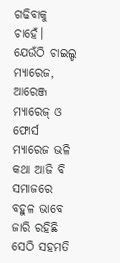ଗଢିବାକୁ ଚାହେଁ। ଯେଉଁଠି ଚାଇଲ୍ଡ ମ୍ୟାରେଜ, ଆରେଞ୍ଜ ମ୍ୟାରେଜ୍ ଓ ଫୋର୍ସ ମ୍ୟାରେଜ ଭଳି କଥା ଆଜି ବି ସମାଜରେ ବହୁଳ ଭାବେ ଜାରି ରହିଛି ସେଠି ସହମତି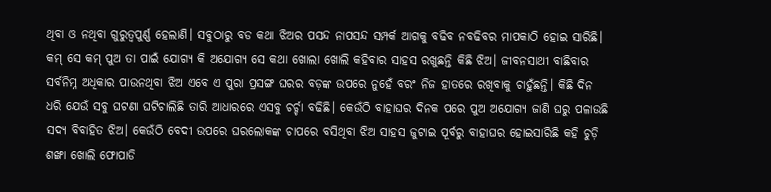ଥିବା ଓ ନଥିବା ଗୁରୁତ୍ୱପୁର୍ଣ୍ଣ ହେଲାଣି। ସବୁଠାରୁ ବଡ କଥା ଝିଅର ପସନ୍ଦ ନାପସନ୍ଦ ସମ୍ପର୍କ ଆଗକୁ ବଢିବ ନବଢିବର ମାପକାଠି ହୋଇ ସାରିଛି। କମ୍ ସେ କମ୍ ପୁଅ ତା ପାଇଁ ଯୋଗ୍ୟ କି ଅଯୋଗ୍ୟ ସେ କଥା ଖୋଲା ଖୋଲି କହିବାର ସାହସ ରଖୁଛନ୍ତି କିଛି ଝିଅ। ଜୀବନସାଥୀ ବାଛିବାର ସର୍ବନିମ୍ନ ଅଧିକାର ପାଉନଥିବା ଝିଅ ଏବେ ଏ ପୁରା ପ୍ରସଙ୍ଗ ଘରର ବଡ଼ଙ୍କ ଉପରେ ନୁହେଁ ବରଂ ନିଜ ହାତରେ ରଖିବାକୁ ଚାହୁଁଛନ୍ତି। କିଛି ଦିନ ଧରି ଯେଉଁ ସବୁ ଘଟଣା ଘଟିଚାଲିଛି ତାରି ଆଧାରରେ ଏସବୁ ଚର୍ଚ୍ଚା ବଢିଛି। କେଉଁଠି ବାହାଘର ଦିନକ ପରେ ପୁଅ ଅଯୋଗ୍ୟ ଜାଣି ଘରୁ ପଳାଉଛି ସଦ୍ୟ ବିବାହିତ ଝିଅ। କେଉଁଠି ବେଦୀ ଉପରେ ଘରଲୋକଙ୍କ ଚାପରେ ବସିଥିବା ଝିଅ ସାହସ ଜୁଟାଇ ପୂର୍ବରୁ ବାହାଘର ହୋଇସାରିଛି କହି ଚୁଡ଼ି ଶଙ୍ଖା ଖୋଲି ଫୋପାଡି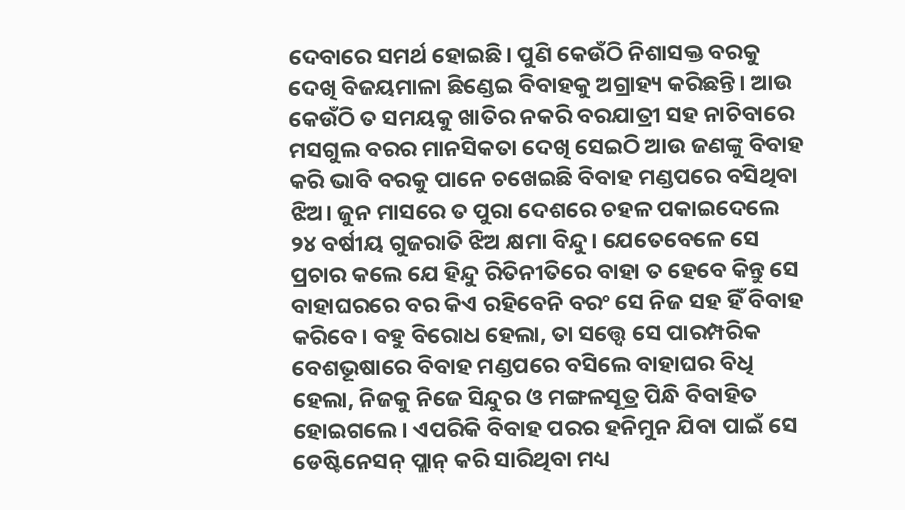ଦେବାରେ ସମର୍ଥ ହୋଇଛି। ପୁଣି କେଉଁଠି ନିଶାସକ୍ତ ବରକୁ ଦେଖି ବିଜୟମାଳା ଛିଣ୍ଡେଇ ବିବାହକୁ ଅଗ୍ରାହ୍ୟ କରିଛନ୍ତି। ଆଉ କେଉଁଠି ତ ସମୟକୁ ଖାତିର ନକରି ବରଯାତ୍ରୀ ସହ ନାଚିବାରେ ମସଗୁଲ ବରର ମାନସିକତା ଦେଖି ସେଇଠି ଆଉ ଜଣଙ୍କୁ ବିବାହ କରି ଭାବି ବରକୁ ପାନେ ଚଖେଇଛି ବିବାହ ମଣ୍ଡପରେ ବସିଥିବା ଝିଅ। ଜୁନ ମାସରେ ତ ପୁରା ଦେଶରେ ଚହଳ ପକାଇଦେଲେ ୨୪ ବର୍ଷୀୟ ଗୁଜରାତି ଝିଅ କ୍ଷମା ବିନ୍ଦୁ। ଯେତେବେଳେ ସେ ପ୍ରଚାର କଲେ ଯେ ହିନ୍ଦୁ ରିତିନୀତିରେ ବାହା ତ ହେବେ କିନ୍ତୁ ସେ ବାହାଘରରେ ବର କିଏ ରହିବେନି ବରଂ ସେ ନିଜ ସହ ହିଁ ବିବାହ କରିବେ। ବହୁ ବିରୋଧ ହେଲା, ତା ସତ୍ତ୍ୱେ ସେ ପାରମ୍ପରିକ ବେଶଭୂଷାରେ ବିବାହ ମଣ୍ଡପରେ ବସିଲେ ବାହାଘର ବିଧି ହେଲା, ନିଜକୁ ନିଜେ ସିନ୍ଦୁର ଓ ମଙ୍ଗଳସୂତ୍ର ପିନ୍ଧି ବିବାହିତ ହୋଇଗଲେ। ଏପରିକି ବିବାହ ପରର ହନିମୁନ ଯିବା ପାଇଁ ସେ ଡେଷ୍ଟିନେସନ୍ ପ୍ଲାନ୍ କରି ସାରିଥିବା ମଧ୍ୟ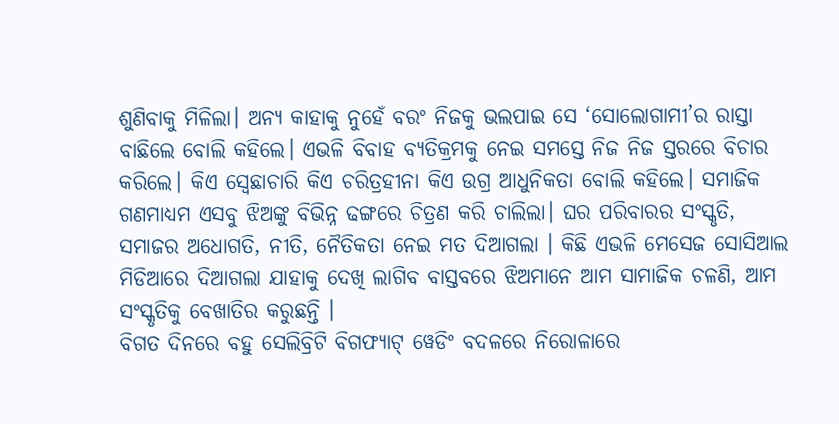ଶୁଣିବାକୁ ମିଳିଲା। ଅନ୍ୟ କାହାକୁ ନୁହେଁ ବରଂ ନିଜକୁ ଭଲପାଇ ସେ ‘ସୋଲୋଗାମୀ’ର ରାସ୍ତା ବାଛିଲେ ବୋଲି କହିଲେ। ଏଭଳି ବିବାହ ବ୍ୟତିକ୍ରମକୁ ନେଇ ସମସ୍ତେ ନିଜ ନିଜ ସ୍ତରରେ ବିଚାର କରିଲେ। କିଏ ସ୍ୱେଛାଚାରି କିଏ ଚରିତ୍ରହୀନା କିଏ ଉଗ୍ର ଆଧୁନିକତା ବୋଲି କହିଲେ। ସମାଜିକ ଗଣମାଧ୍ୟମ ଏସବୁ ଝିଅଙ୍କୁ ବିଭିନ୍ନ ଢଙ୍ଗରେ ଚିତ୍ରଣ କରି ଚାଲିଲା। ଘର ପରିବାରର ସଂସ୍କୃତି, ସମାଜର ଅଧୋଗତି, ନୀତି, ନୈତିକତା ନେଇ ମତ ଦିଆଗଲା । କିଛି ଏଭଳି ମେସେଜ ସୋସିଆଲ ମିଡିଆରେ ଦିଆଗଲା ଯାହାକୁ ଦେଖି ଲାଗିବ ବାସ୍ତବରେ ଝିଅମାନେ ଆମ ସାମାଜିକ ଚଳଣି, ଆମ ସଂସ୍କୃତିକୁ ବେଖାତିର କରୁଛନ୍ତି ।
ବିଗତ ଦିନରେ ବହୁ ସେଲିବ୍ରିଟି ବିଗଫ୍ୟାଟ୍ ୱେଡିଂ ବଦଳରେ ନିରୋଳାରେ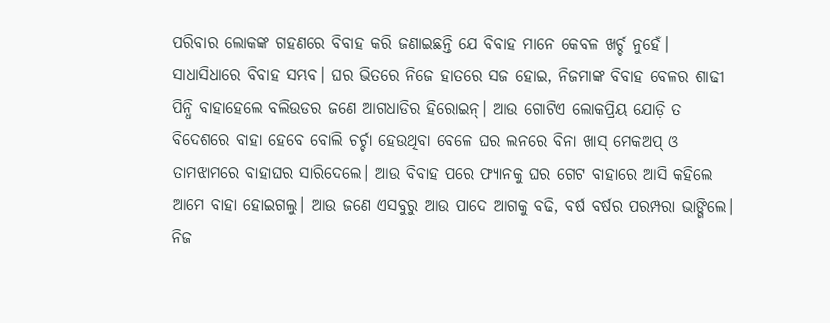ପରିବାର ଲୋକଙ୍କ ଗହଣରେ ବିବାହ କରି ଜଣାଇଛନ୍ତି ଯେ ବିବାହ ମାନେ କେବଳ ଖର୍ଚ୍ଚ ନୁହେଁ। ସାଧାସିଧାରେ ବିବାହ ସମ୍ଭବ। ଘର ଭିତରେ ନିଜେ ହାତରେ ସଜ ହୋଇ, ନିଜମାଙ୍କ ବିବାହ ବେଳର ଶାଢୀ ପିନ୍ଧି ବାହାହେଲେ ବଲିଉଡର ଜଣେ ଆଗଧାଡିର ହିରୋଇନ୍। ଆଉ ଗୋଟିଏ ଲୋକପ୍ରିୟ ଯୋଡ଼ି ତ ବିଦେଶରେ ବାହା ହେବେ ବୋଲି ଚର୍ଚ୍ଚା ହେଉଥିବା ବେଳେ ଘର ଲନରେ ବିନା ଖାସ୍ ମେକଅପ୍ ଓ ତାମଝାମରେ ବାହାଘର ସାରିଦେଲେ। ଆଉ ବିବାହ ପରେ ଫ୍ୟାନକୁ ଘର ଗେଟ ବାହାରେ ଆସି କହିଲେ ଆମେ ବାହା ହୋଇଗଲୁ। ଆଉ ଜଣେ ଏସବୁରୁ ଆଉ ପାଦେ ଆଗକୁ ବଢି, ବର୍ଷ ବର୍ଷର ପରମ୍ପରା ଭାଙ୍ଗିଲେ। ନିଜ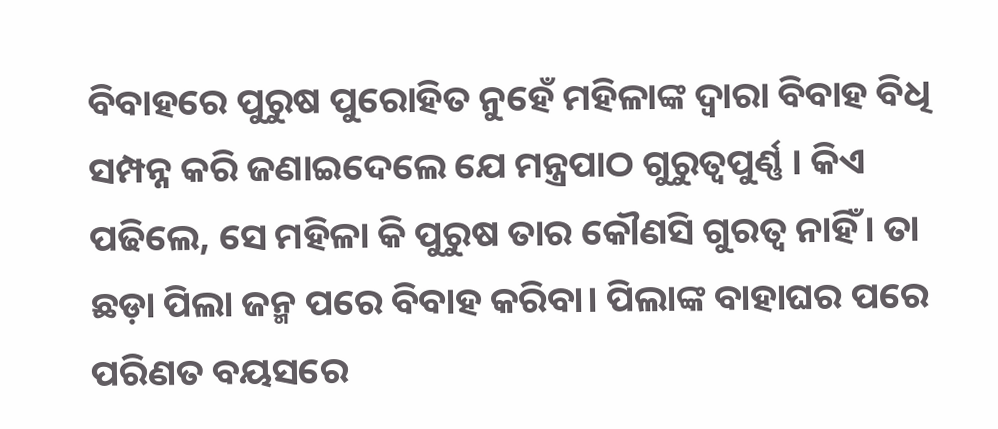ବିବାହରେ ପୁରୁଷ ପୁରୋହିତ ନୁହେଁ ମହିଳାଙ୍କ ଦ୍ୱାରା ବିବାହ ବିଧି ସମ୍ପନ୍ନ କରି ଜଣାଇଦେଲେ ଯେ ମନ୍ତ୍ରପାଠ ଗୁରୁତ୍ୱପୁର୍ଣ୍ଣ । କିଏ ପଢିଲେ, ସେ ମହିଳା କି ପୁରୁଷ ତାର କୌଣସି ଗୁରତ୍ୱ ନାହିଁ। ତା ଛଡ଼ା ପିଲା ଜନ୍ମ ପରେ ବିବାହ କରିବା। ପିଲାଙ୍କ ବାହାଘର ପରେ ପରିଣତ ବୟସରେ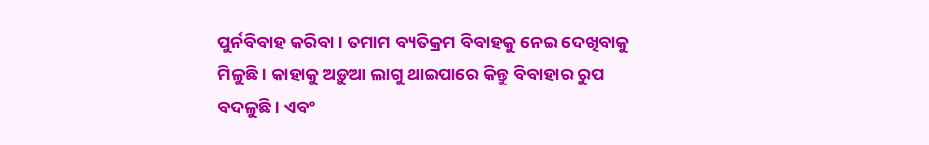ପୁର୍ନବିବାହ କରିବା। ତମାମ ବ୍ୟତିକ୍ରମ ବିବାହକୁ ନେଇ ଦେଖିବାକୁ ମିଳୁଛି। କାହାକୁ ଅଡ଼ୁଆ ଲାଗୁ ଥାଇପାରେ କିନ୍ତୁ ବିବାହାର ରୁପ ବଦଳୁଛି। ଏବଂ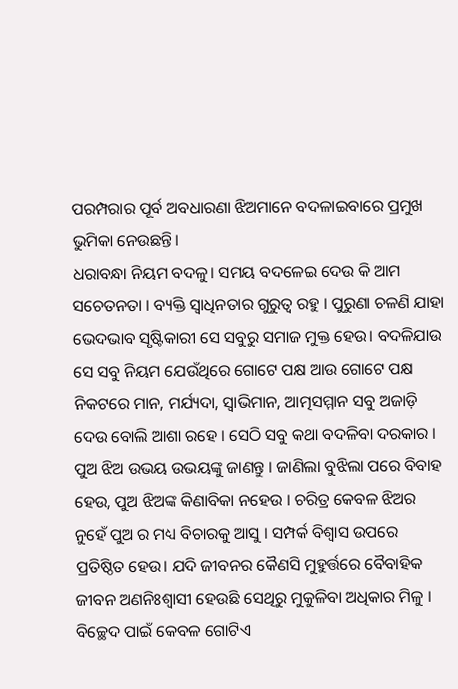ପରମ୍ପରାର ପୂର୍ବ ଅବଧାରଣା ଝିଅମାନେ ବଦଳାଇବାରେ ପ୍ରମୁଖ ଭୁମିକା ନେଉଛନ୍ତି।
ଧରାବନ୍ଧା ନିୟମ ବଦଳୁ। ସମୟ ବଦଳେଇ ଦେଉ କି ଆମ ସଚେତନତା । ବ୍ୟକ୍ତି ସ୍ବାଧିନତାର ଗୁରୁତ୍ବ ରହୁ । ପୁରୁଣା ଚଳଣି ଯାହା ଭେଦଭାବ ସୃଷ୍ଟିକାରୀ ସେ ସବୁରୁ ସମାଜ ମୁକ୍ତ ହେଉ। ବଦଳିଯାଉ ସେ ସବୁ ନିୟମ ଯେଉଁଥିରେ ଗୋଟେ ପକ୍ଷ ଆଉ ଗୋଟେ ପକ୍ଷ ନିକଟରେ ମାନ, ମର୍ଯ୍ୟଦା, ସ୍ବାଭିମାନ, ଆତ୍ମସମ୍ମାନ ସବୁ ଅଜାଡ଼ି ଦେଉ ବୋଲି ଆଶା ରହେ । ସେଠି ସବୁ କଥା ବଦଳିବା ଦରକାର । ପୁଅ ଝିଅ ଉଭୟ ଉଭୟଙ୍କୁ ଜାଣନ୍ତୁ । ଜାଣିଲା ବୁଝିଲା ପରେ ବିବାହ ହେଉ, ପୁଅ ଝିଅଙ୍କ କିଣାବିକା ନହେଉ । ଚରିତ୍ର କେବଳ ଝିଅର ନୁହେଁ ପୁଅ ର ମଧ୍ୟ ବିଚାରକୁ ଆସୁ । ସମ୍ପର୍କ ବିଶ୍ବାସ ଉପରେ ପ୍ରତିଷ୍ଠିତ ହେଉ। ଯଦି ଜୀବନର କୈଣସି ମୁହୁର୍ତ୍ତରେ ବୈବାହିକ ଜୀବନ ଅଣନିଃଶ୍ବାସୀ ହେଉଛି ସେଥିରୁ ମୁକୁଳିବା ଅଧିକାର ମିଳୁ । ବିଚ୍ଛେଦ ପାଇଁ କେବଳ ଗୋଟିଏ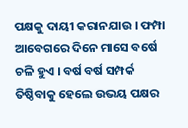ପକ୍ଷକୁ ଦାୟୀ କରାନଯାଉ । ଫମ୍ପା ଆବେଗରେ ଦିନେ ମାସେ ବର୍ଷେ ଚଳି ହୁଏ । ବର୍ଷ ବର୍ଷ ସମ୍ପର୍କ ତିଷ୍ଠିବାକୁ ହେଲେ ଉଭୟ ପକ୍ଷର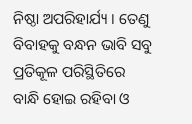ନିଷ୍ଠା ଅପରିହାର୍ଯ୍ୟ । ତେଣୁ ବିବାହକୁ ବନ୍ଧନ ଭାବି ସବୁ ପ୍ରତିକୂଳ ପରିସ୍ଥିତିରେ ବାନ୍ଧି ହୋଇ ରହିବା ଓ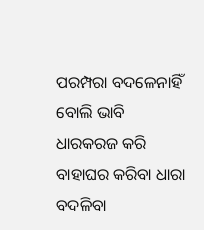ପରମ୍ପରା ବଦଳେନାହିଁ ବୋଲି ଭାବି ଧାରକରଜ କରି ବାହାଘର କରିବା ଧାରା ବଦଳିବା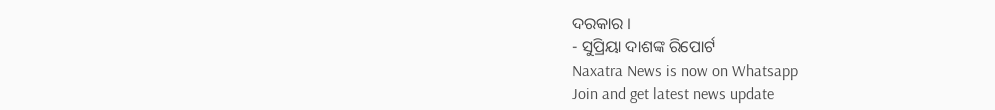ଦରକାର ।
- ସୁପ୍ରିୟା ଦାଶଙ୍କ ରିପୋର୍ଟ
Naxatra News is now on Whatsapp
Join and get latest news update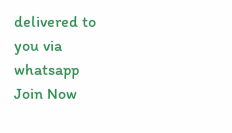delivered to you via whatsapp
Join Now